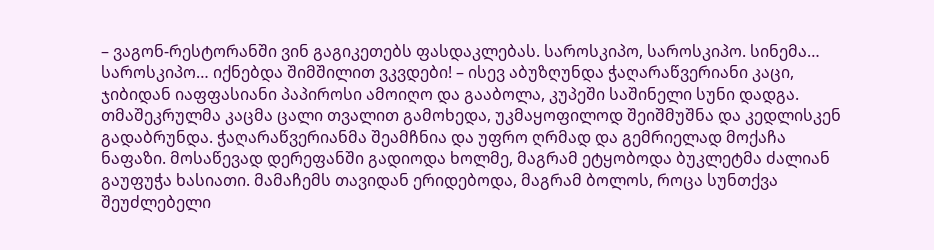– ვაგონ-რესტორანში ვინ გაგიკეთებს ფასდაკლებას. საროსკიპო, საროსკიპო. სინემა… საროსკიპო… იქნებდა შიმშილით ვკვდები! – ისევ აბუზღუნდა ჭაღარაწვერიანი კაცი, ჯიბიდან იაფფასიანი პაპიროსი ამოიღო და გააბოლა, კუპეში საშინელი სუნი დადგა. თმაშეკრულმა კაცმა ცალი თვალით გამოხედა, უკმაყოფილოდ შეიშმუშნა და კედლისკენ გადაბრუნდა. ჭაღარაწვერიანმა შეამჩნია და უფრო ღრმად და გემრიელად მოქაჩა ნაფაზი. მოსაწევად დერეფანში გადიოდა ხოლმე, მაგრამ ეტყობოდა ბუკლეტმა ძალიან გაუფუჭა ხასიათი. მამაჩემს თავიდან ერიდებოდა, მაგრამ ბოლოს, როცა სუნთქვა შეუძლებელი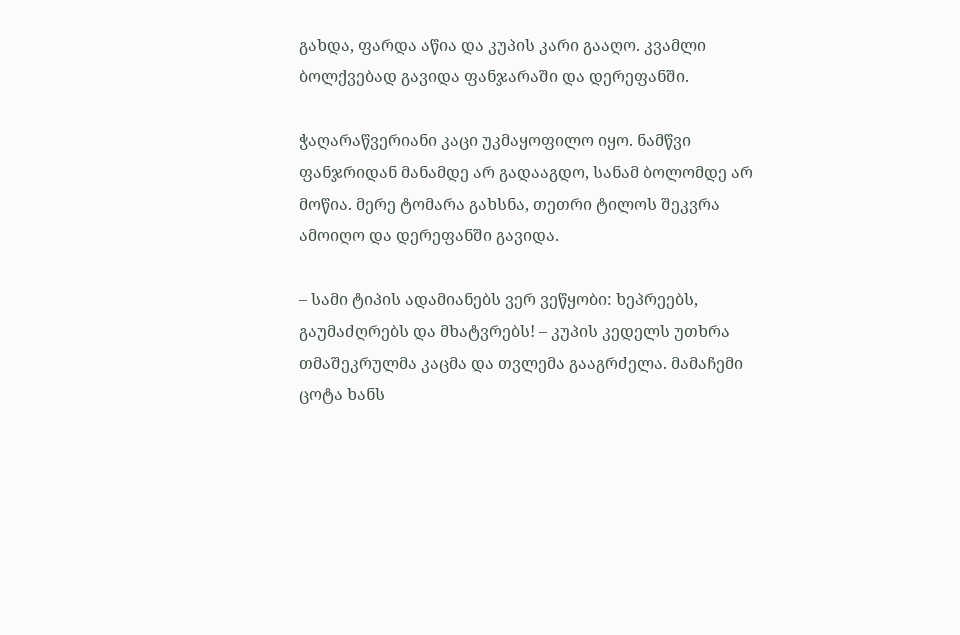გახდა, ფარდა აწია და კუპის კარი გააღო. კვამლი ბოლქვებად გავიდა ფანჯარაში და დერეფანში.

ჭაღარაწვერიანი კაცი უკმაყოფილო იყო. ნამწვი ფანჯრიდან მანამდე არ გადააგდო, სანამ ბოლომდე არ მოწია. მერე ტომარა გახსნა, თეთრი ტილოს შეკვრა ამოიღო და დერეფანში გავიდა.

– სამი ტიპის ადამიანებს ვერ ვეწყობი: ხეპრეებს, გაუმაძღრებს და მხატვრებს! – კუპის კედელს უთხრა თმაშეკრულმა კაცმა და თვლემა გააგრძელა. მამაჩემი ცოტა ხანს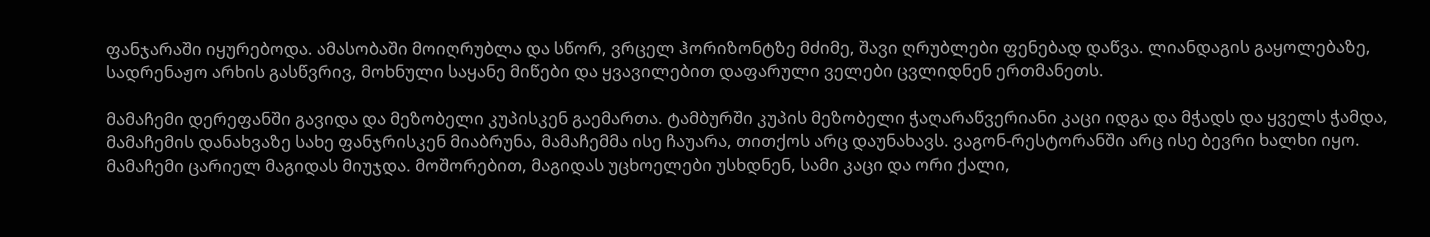ფანჯარაში იყურებოდა. ამასობაში მოიღრუბლა და სწორ, ვრცელ ჰორიზონტზე მძიმე, შავი ღრუბლები ფენებად დაწვა. ლიანდაგის გაყოლებაზე, სადრენაჟო არხის გასწვრივ, მოხნული საყანე მიწები და ყვავილებით დაფარული ველები ცვლიდნენ ერთმანეთს.

მამაჩემი დერეფანში გავიდა და მეზობელი კუპისკენ გაემართა. ტამბურში კუპის მეზობელი ჭაღარაწვერიანი კაცი იდგა და მჭადს და ყველს ჭამდა, მამაჩემის დანახვაზე სახე ფანჯრისკენ მიაბრუნა, მამაჩემმა ისე ჩაუარა, თითქოს არც დაუნახავს. ვაგონ-რესტორანში არც ისე ბევრი ხალხი იყო. მამაჩემი ცარიელ მაგიდას მიუჯდა. მოშორებით, მაგიდას უცხოელები უსხდნენ, სამი კაცი და ორი ქალი,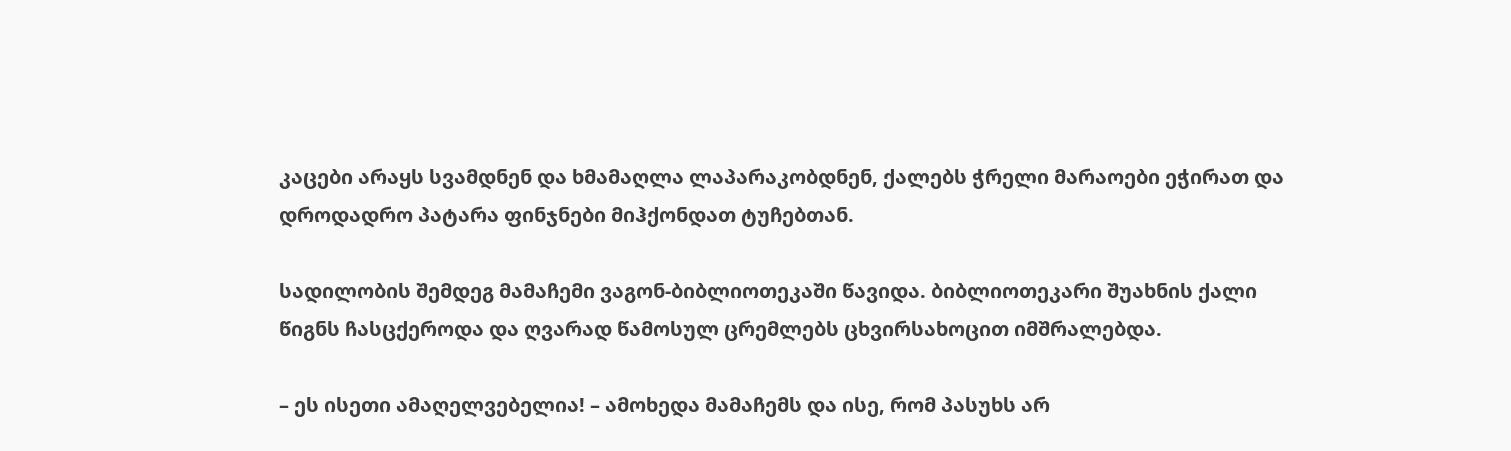კაცები არაყს სვამდნენ და ხმამაღლა ლაპარაკობდნენ, ქალებს ჭრელი მარაოები ეჭირათ და დროდადრო პატარა ფინჯნები მიჰქონდათ ტუჩებთან.

სადილობის შემდეგ მამაჩემი ვაგონ-ბიბლიოთეკაში წავიდა. ბიბლიოთეკარი შუახნის ქალი წიგნს ჩასცქეროდა და ღვარად წამოსულ ცრემლებს ცხვირსახოცით იმშრალებდა.

– ეს ისეთი ამაღელვებელია! – ამოხედა მამაჩემს და ისე, რომ პასუხს არ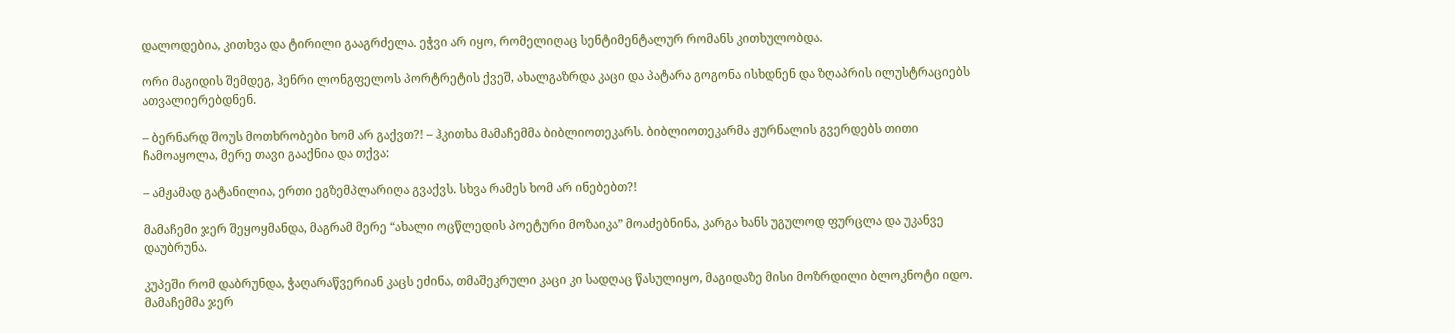დალოდებია, კითხვა და ტირილი გააგრძელა. ეჭვი არ იყო, რომელიღაც სენტიმენტალურ რომანს კითხულობდა.

ორი მაგიდის შემდეგ, ჰენრი ლონგფელოს პორტრეტის ქვეშ, ახალგაზრდა კაცი და პატარა გოგონა ისხდნენ და ზღაპრის ილუსტრაციებს ათვალიერებდნენ.

– ბერნარდ შოუს მოთხრობები ხომ არ გაქვთ?! – ჰკითხა მამაჩემმა ბიბლიოთეკარს. ბიბლიოთეკარმა ჟურნალის გვერდებს თითი ჩამოაყოლა, მერე თავი გააქნია და თქვა:

– ამჟამად გატანილია, ერთი ეგზემპლარიღა გვაქვს. სხვა რამეს ხომ არ ინებებთ?!

მამაჩემი ჯერ შეყოყმანდა, მაგრამ მერე “ახალი ოცწლედის პოეტური მოზაიკა” მოაძებნინა, კარგა ხანს უგულოდ ფურცლა და უკანვე დაუბრუნა.

კუპეში რომ დაბრუნდა, ჭაღარაწვერიან კაცს ეძინა, თმაშეკრული კაცი კი სადღაც წასულიყო, მაგიდაზე მისი მოზრდილი ბლოკნოტი იდო. მამაჩემმა ჯერ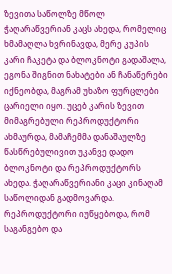ზევითა საწოლზე მწოლ ჭაღარაწვერიან კაცს ახედა, რომელიც ხმამაღლა ხვრინავდა, მერე კუპის კარი ჩაკეტა და ბლოკნოტი გადაშალა, ეგონა შიგნით ნახატები ან ჩანაწერები იქნეობდა, მაგრამ უხაზო ფურცლები ცარიელი იყო. უცებ კარის ზევით მიმაგრებული რეპროდუქტორი ახმაურდა, მამაჩემმა დანაშაულზე წასწრებულივით უკანვე დადო ბლოკნოტი და რეპროდუქტორს ახედა. ჭაღარაწვერიანი კაცი კინაღამ საწოლიდან გადმოვარდა. რეპროდუქტორი იუწყებოდა, რომ საგანგებო და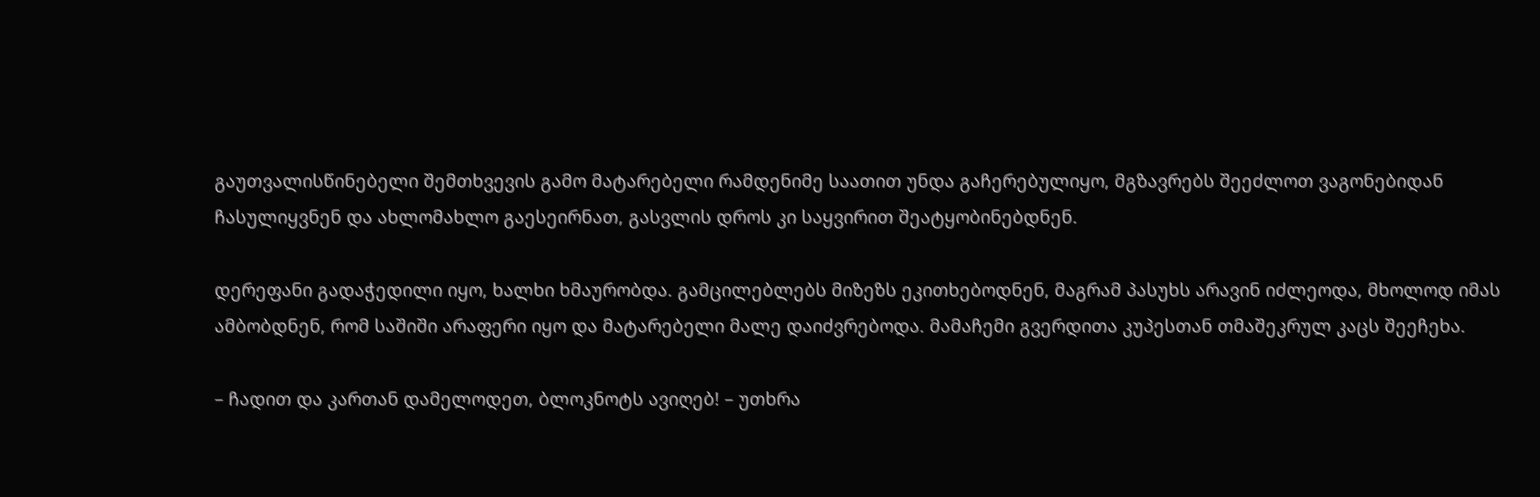გაუთვალისწინებელი შემთხვევის გამო მატარებელი რამდენიმე საათით უნდა გაჩერებულიყო, მგზავრებს შეეძლოთ ვაგონებიდან ჩასულიყვნენ და ახლომახლო გაესეირნათ, გასვლის დროს კი საყვირით შეატყობინებდნენ.

დერეფანი გადაჭედილი იყო, ხალხი ხმაურობდა. გამცილებლებს მიზეზს ეკითხებოდნენ, მაგრამ პასუხს არავინ იძლეოდა, მხოლოდ იმას ამბობდნენ, რომ საშიში არაფერი იყო და მატარებელი მალე დაიძვრებოდა. მამაჩემი გვერდითა კუპესთან თმაშეკრულ კაცს შეეჩეხა.

– ჩადით და კართან დამელოდეთ, ბლოკნოტს ავიღებ! – უთხრა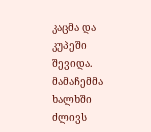კაცმა და კუპეში შევიდა. მამაჩემმა ხალხში ძლივს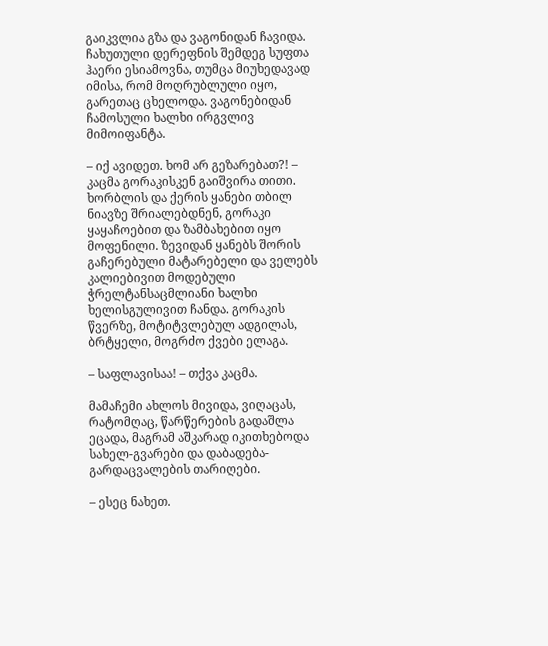გაიკვლია გზა და ვაგონიდან ჩავიდა. ჩახუთული დერეფნის შემდეგ სუფთა ჰაერი ესიამოვნა, თუმცა მიუხედავად იმისა, რომ მოღრუბლული იყო, გარეთაც ცხელოდა. ვაგონებიდან ჩამოსული ხალხი ირგვლივ მიმოიფანტა.

– იქ ავიდეთ. ხომ არ გეზარებათ?! – კაცმა გორაკისკენ გაიშვირა თითი. ხორბლის და ქერის ყანები თბილ ნიავზე შრიალებდნენ, გორაკი ყაყაჩოებით და ზამბახებით იყო მოფენილი. ზევიდან ყანებს შორის გაჩერებული მატარებელი და ველებს კალიებივით მოდებული ჭრელტანსაცმლიანი ხალხი ხელისგულივით ჩანდა. გორაკის წვერზე, მოტიტვლებულ ადგილას, ბრტყელი, მოგრძო ქვები ელაგა.

– საფლავისაა! – თქვა კაცმა.

მამაჩემი ახლოს მივიდა, ვიღაცას, რატომღაც, წარწერების გადაშლა ეცადა, მაგრამ აშკარად იკითხებოდა სახელ-გვარები და დაბადება-გარდაცვალების თარიღები.

– ესეც ნახეთ.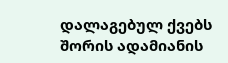დალაგებულ ქვებს შორის ადამიანის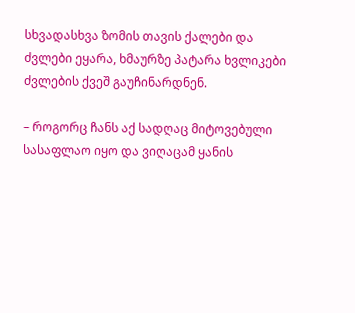სხვადასხვა ზომის თავის ქალები და ძვლები ეყარა, ხმაურზე პატარა ხვლიკები ძვლების ქვეშ გაუჩინარდნენ.

– როგორც ჩანს აქ სადღაც მიტოვებული სასაფლაო იყო და ვიღაცამ ყანის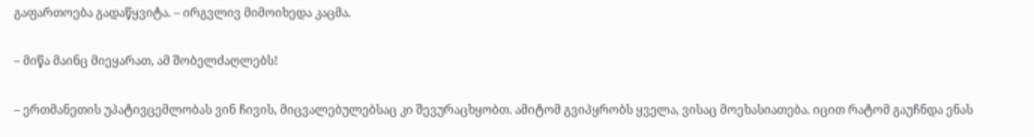გაფართოება გადაწყვიტა. – ირგვლივ მიმოიხედა კაცმა.

– მიწა მაინც მიეყარათ, ამ შობელძაღლებს!

– ერთმანეთის უპატივცემლობას ვინ ჩივის, მიცვალებულებსაც კი შევურაცხყობთ. ამიტომ გვიპყრობს ყველა, ვისაც მოეხასიათება. იცით რატომ გაუჩნდა ენას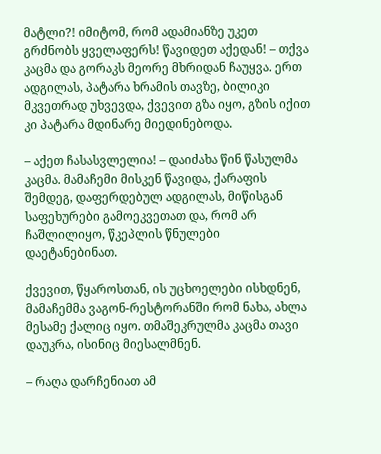მატლი?! იმიტომ, რომ ადამიანზე უკეთ გრძნობს ყველაფერს! წავიდეთ აქედან! – თქვა კაცმა და გორაკს მეორე მხრიდან ჩაუყვა. ერთ ადგილას, პატარა ხრამის თავზე, ბილიკი მკვეთრად უხვევდა, ქვევით გზა იყო, გზის იქით კი პატარა მდინარე მიედინებოდა.

– აქეთ ჩასასვლელია! – დაიძახა წინ წასულმა კაცმა. მამაჩემი მისკენ წავიდა, ქარაფის შემდეგ, დაფერდებულ ადგილას, მიწისგან საფეხურები გამოეკვეთათ და, რომ არ ჩაშლილიყო, წკეპლის წნულები დაეტანებინათ.

ქვევით, წყაროსთან, ის უცხოელები ისხდნენ, მამაჩემმა ვაგონ-რესტორანში რომ ნახა, ახლა მესამე ქალიც იყო. თმაშეკრულმა კაცმა თავი დაუკრა, ისინიც მიესალმნენ.

– რაღა დარჩენიათ ამ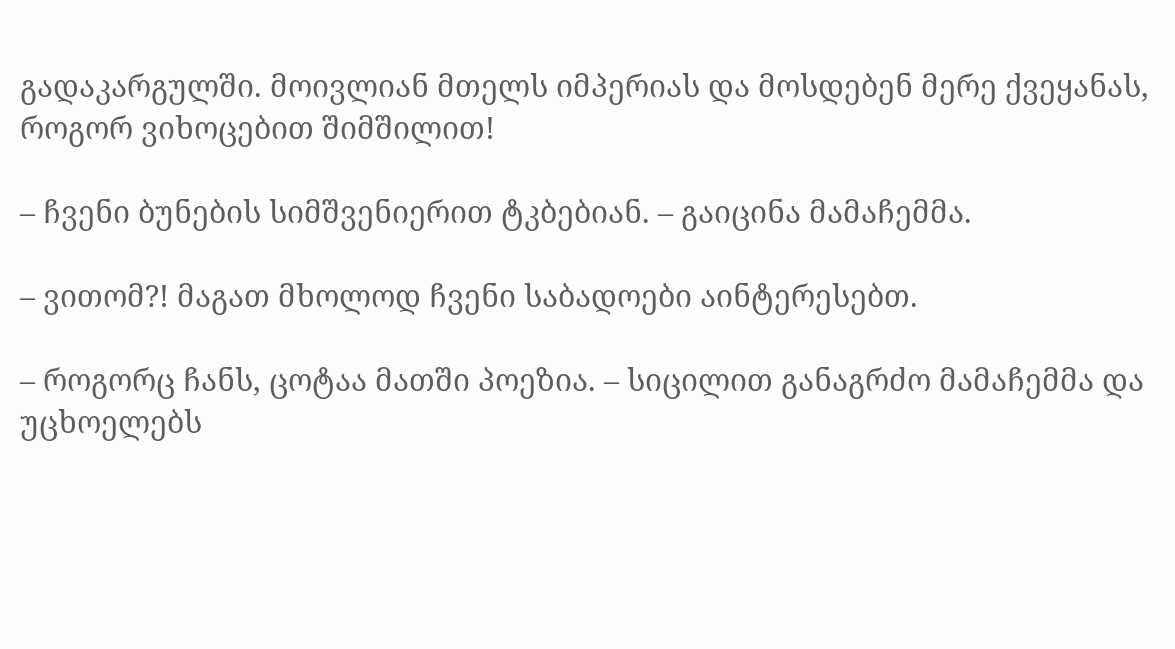გადაკარგულში. მოივლიან მთელს იმპერიას და მოსდებენ მერე ქვეყანას, როგორ ვიხოცებით შიმშილით!

– ჩვენი ბუნების სიმშვენიერით ტკბებიან. – გაიცინა მამაჩემმა.

– ვითომ?! მაგათ მხოლოდ ჩვენი საბადოები აინტერესებთ.

– როგორც ჩანს, ცოტაა მათში პოეზია. – სიცილით განაგრძო მამაჩემმა და უცხოელებს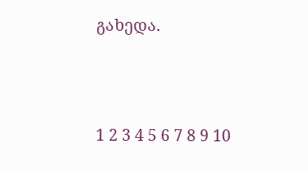გახედა.



1 2 3 4 5 6 7 8 9 10